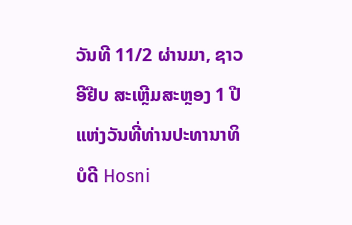ວັນທີ 11/2 ຜ່ານມາ, ຊາວ ອີຢີບ ສະເຫຼີມສະຫຼອງ 1 ປີ ແຫ່ງວັນທີ່ທ່ານປະທານາທິບໍດີ Hosni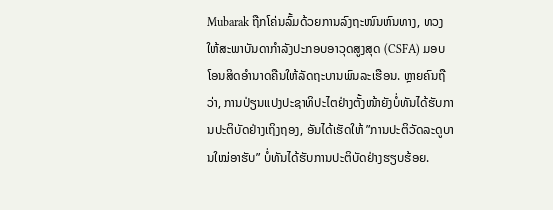Mubarak ຖືກໂຄ່ນລົ້ມດ້ວຍການລົງຖະໜົນຫົນທາງ, ທວງໃຫ້ສະພາບັນດາກຳລັງປະກອບອາວຸດສູງສຸດ (CSFA) ມອບໂອນສິດອຳນາດຄືນໃຫ້ລັດຖະບານພົນລະເຮືອນ. ຫຼາຍຄົນຖືວ່າ, ການປ່ຽນແປງປະຊາທິປະໄຕຢ່າງຕັ້ງໜ້າຍັງບໍ່ທັນໄດ້ຮັບການປະຕິບັດຢ່າງເຖິງຖອງ, ອັນໄດ້ເຮັດໃຫ້ ”ການປະຕິວັດລະດູບານໃໝ່ອາຮັບ” ບໍ່ທັນໄດ້ຮັບການປະຕິບັດຢ່າງຮຽບຮ້ອຍ.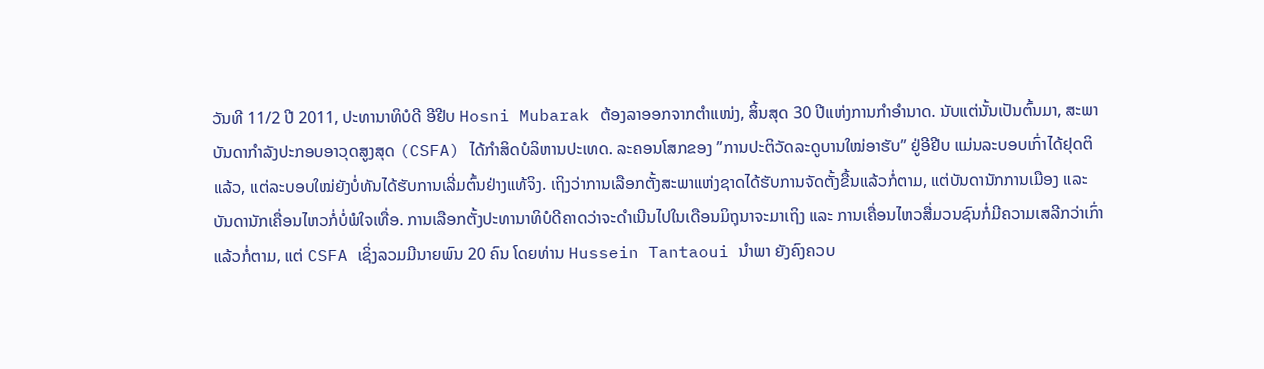ວັນທີ 11/2 ປີ 2011, ປະທານາທິບໍດີ ອີຢີບ Hosni Mubarak ຕ້ອງລາອອກຈາກຕຳແໜ່ງ, ສິ້ນສຸດ 30 ປີແຫ່ງການກຳອຳນາດ. ນັບແຕ່ນັ້ນເປັນຕົ້ນມາ, ສະພາບັນດາກຳລັງປະກອບອາວຸດສູງສຸດ (CSFA) ໄດ້ກຳສິດບໍລິຫານປະເທດ. ລະຄອນໂສກຂອງ ”ການປະຕິວັດລະດູບານໃໝ່ອາຮັບ” ຢູ່ອີຢີບ ແມ່ນລະບອບເກົ່າໄດ້ຢຸດຕິແລ້ວ, ແຕ່ລະບອບໃໝ່ຍັງບໍ່ທັນໄດ້ຮັບການເລີ່ມຕົ້ນຢ່າງແທ້ຈິງ. ເຖິງວ່າການເລືອກຕັ້ງສະພາແຫ່ງຊາດໄດ້ຮັບການຈັດຕັ້ງຂື້ນແລ້ວກໍ່ຕາມ, ແຕ່ບັນດານັກການເມືອງ ແລະ ບັນດານັກເຄື່ອນໄຫວກໍ່ບໍ່ພໍໃຈເທື່ອ. ການເລືອກຕັ້ງປະທານາທິບໍດີຄາດວ່າຈະດຳເນີນໄປໃນເດືອນມິຖຸນາຈະມາເຖິງ ແລະ ການເຄື່ອນໄຫວສື່ມວນຊົນກໍ່ມີຄວາມເສລີກວ່າເກົ່າແລ້ວກໍ່ຕາມ, ແຕ່ CSFA ເຊິ່ງລວມມີນາຍພົນ 20 ຄົນ ໂດຍທ່ານ Hussein Tantaoui ນຳພາ ຍັງຄົງຄວບ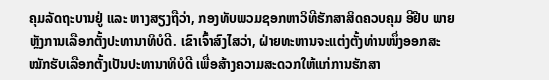ຄຸມລັດຖະບານຢູ່ ແລະ ຫາງສຽງຖືວ່າ, ກອງທັບພວມຊອກຫາວິທີຮັກສາສິດຄວບຄຸມ ອີຢີບ ພາຍຫຼັງການເລືອກຕັ້ງປະທານາທິບໍດີ. ເຂົາເຈົ້າສົງໄສວ່າ, ຝ່າຍທະຫານຈະແຕ່ງຕັ້ງທ່ານໜຶ່ງອອກສະໝັກຮັບເລືອກຕັ້ງເປັນປະທານາທິບໍດີ ເພື່ອສ້າງຄວາມສະດວກໃຫ້ແກ່ການຮັກສາ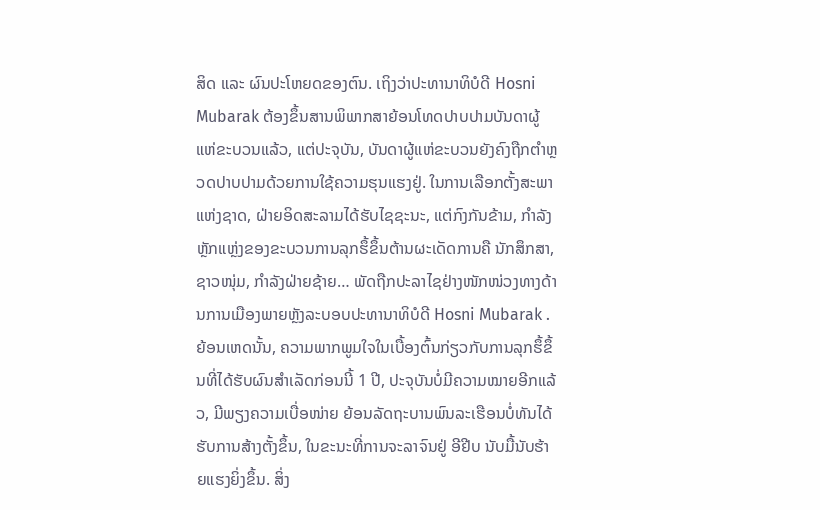ສິດ ແລະ ຜົນປະໂຫຍດຂອງຕົນ. ເຖິງວ່າປະທານາທິບໍດີ Hosni Mubarak ຕ້ອງຂຶ້ນສານພິພາກສາຍ້ອນໂທດປາບປາມບັນດາຜູ້ແຫ່ຂະບວນແລ້ວ, ແຕ່ປະຈຸບັນ, ບັນດາຜູ້ແຫ່ຂະບວນຍັງຄົງຖືກຕຳຫຼວດປາບປາມດ້ວຍການໃຊ້ຄວາມຮຸນແຮງຢູ່. ໃນການເລືອກຕັ້ງສະພາແຫ່ງຊາດ, ຝ່າຍອິດສະລາມໄດ້ຮັບໄຊຊະນະ, ແຕ່ກົງກັນຂ້າມ, ກຳລັງຫຼັກແຫຼ່ງຂອງຂະບວນການລຸກຮຶ້ຂຶ້ນຕ້ານຜະເດັດການຄື ນັກສຶກສາ, ຊາວໜຸ່ມ, ກຳລັງຝ່າຍຊ້າຍ… ພັດຖືກປະລາໄຊຢ່າງໜັກໜ່ວງທາງດ້ານການເມືອງພາຍຫຼັງລະບອບປະທານາທິບໍດີ Hosni Mubarak . ຍ້ອນເຫດນັ້ນ, ຄວາມພາກພູມໃຈໃນເບື້ອງຕົ້ນກ່ຽວກັບການລຸກຮຶ້ຂຶ້ນທີ່ໄດ້ຮັບຜົນສຳເລັດກ່ອນນີ້ 1 ປີ, ປະຈຸບັນບໍ່ມີຄວາມໝາຍອີກແລ້ວ, ມີພຽງຄວາມເບື່ອໜ່າຍ ຍ້ອນລັດຖະບານພົນລະເຮືອນບໍ່ທັນໄດ້ຮັບການສ້າງຕັ້ງຂຶ້ນ, ໃນຂະນະທີ່ການຈະລາຈົນຢູ່ ອີຢີບ ນັບມື້ນັບຮ້າຍແຮງຍິ່ງຂຶ້ນ. ສິ່ງ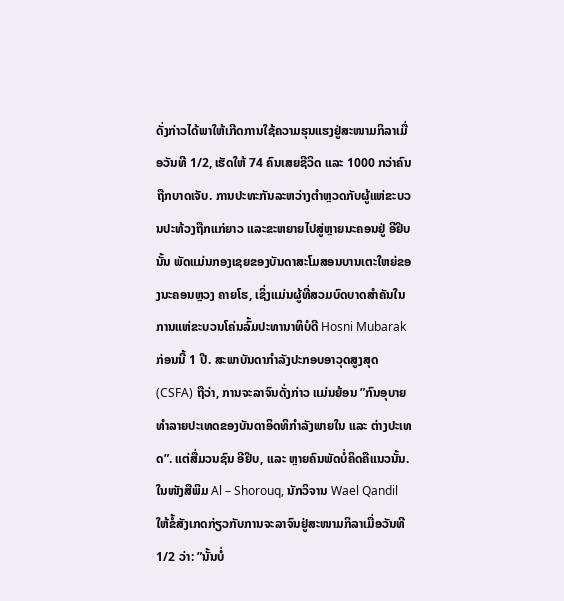ດັ່ງກ່າວໄດ້ພາໃຫ້ເກີດການໃຊ້ຄວາມຮຸນແຮງຢູ່ສະໜາມກິລາເມື່ອວັນທີ 1/2, ເຮັດໃຫ້ 74 ຄົນເສຍຊີວິດ ແລະ 1000 ກວ່າຄົນຖືກບາດເຈັບ. ການປະທະກັນລະຫວ່າງຕຳຫຼວດກັບຜູ້ແຫ່ຂະບວນປະທ້ວງຖືກແກ່ຍາວ ແລະຂະຫຍາຍໄປສູ່ຫຼາຍນະຄອນຢູ່ ອີຢິບ ນັ້ນ ພັດແມ່ນກອງເຊຍຂອງບັນດາສະໂມສອນບານເຕະໃຫຍ່ຂອງນະຄອນຫຼວງ ຄາຍໂຮ, ເຊິ່ງແມ່ນຜູ້ທີ່ສວມບົດບາດສຳຄັນໃນການແຫ່ຂະບວນໂຄ່ນລົ້ມປະທານາທິບໍດີ Hosni Mubarak ກ່ອນນີ້ 1 ປີ. ສະພາບັນດາກຳລັງປະກອບອາວຸດສູງສຸດ (CSFA) ຖືວ່າ, ການຈະລາຈົນດັ່ງກ່າວ ແມ່ນຍ້ອນ ”ກົນອຸບາຍທຳລາຍປະເທດຂອງບັນດາອິດທິກຳລັງພາຍໃນ ແລະ ຕ່າງປະເທດ”. ແຕ່ສື່ມວນຊົນ ອີຢິບ, ແລະ ຫຼາຍຄົນພັດບໍ່ຄິດຄືແນວນັ້ນ. ໃນໜັງສືພິມ Al – Shorouq, ນັກວິຈານ Wael Qandil ໃຫ້ຂໍ້ສັງເກດກ່ຽວກັບການຈະລາຈົນຢູ່ສະໜາມກິລາເມື່ອວັນທີ 1/2 ວ່າ: ”ນັ້ນບໍ່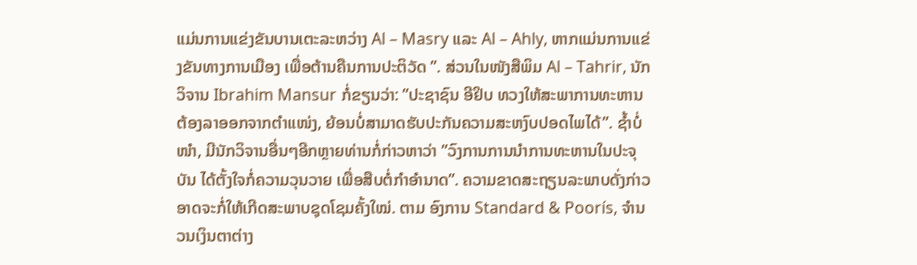ແມ່ນການແຂ່ງຂັນບານເຕະລະຫວ່າງ Al – Masry ແລະ Al – Ahly, ຫາກແມ່ນການແຂ່ງຂັນທາງການເມືອງ ເພື່ອຕ້ານຄືນການປະຕິວັດ ”. ສ່ວນໃນໜັງສືພິມ Al – Tahrir, ນັກວິຈານ Ibrahim Mansur ກໍ່ຂຽນວ່າ: ”ປະຊາຊົນ ອີຢິບ ທວງໃຫ້ສະພາການທະຫານຕ້ອງລາອອກຈາກຕຳແໜ່ງ, ຍ້ອນບໍ່ສາມາດຮັບປະກັນຄວາມສະຫງົບປອດໄພໄດ້”. ຊ້ຳບໍ່ໜຳ, ມີນັກວິຈານອື່ນໆອີກຫຼາຍທ່ານກໍ່ກ່າວຫາວ່າ ”ວົງການການນຳການທະຫານໃນປະຈຸບັນ ໄດ້ຕັ້ງໃຈກໍ່ຄວາມວຸນວາຍ ເພື່ອສືບຕໍ່ກຳອຳນາດ”. ຄວາມຂາດສະຖຽນລະພາບດັ່ງກ່າວ ອາດຈະກໍ່ໃຫ້ເກີດສະພາບຊຸດໂຊມຄັ້ງໃໝ່. ຕາມ ອົງການ Standard & Poorís, ຈຳນວນເງິນຕາຕ່າງ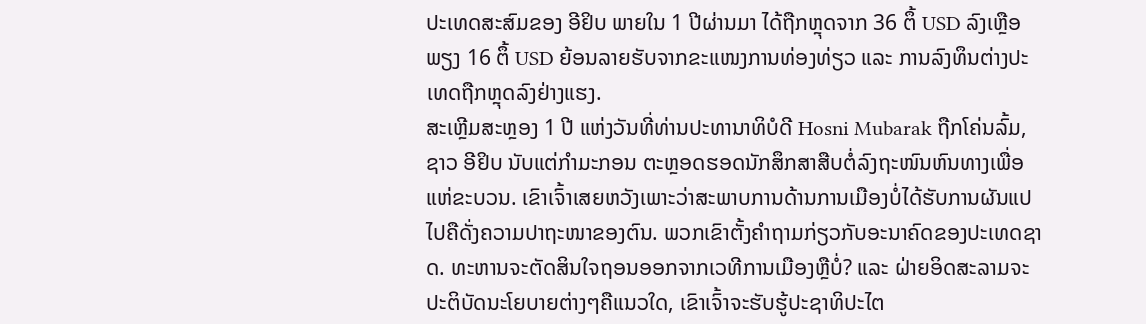ປະເທດສະສົມຂອງ ອີຢິບ ພາຍໃນ 1 ປີຜ່ານມາ ໄດ້ຖືກຫຼຸດຈາກ 36 ຕຶ້ USD ລົງເຫຼືອພຽງ 16 ຕຶ້ USD ຍ້ອນລາຍຮັບຈາກຂະແໜງການທ່ອງທ່ຽວ ແລະ ການລົງທຶນຕ່າງປະເທດຖືກຫຼຸດລົງຢ່າງແຮງ.
ສະເຫຼີມສະຫຼອງ 1 ປີ ແຫ່ງວັນທີ່ທ່ານປະທານາທິບໍດີ Hosni Mubarak ຖືກໂຄ່ນລົ້ມ, ຊາວ ອີຢິບ ນັບແຕ່ກຳມະກອນ ຕະຫຼອດຮອດນັກສຶກສາສືບຕໍ່ລົງຖະໜົນຫົນທາງເພື່ອແຫ່ຂະບວນ. ເຂົາເຈົ້າເສຍຫວັງເພາະວ່າສະພາບການດ້ານການເມືອງບໍ່ໄດ້ຮັບການຜັນແປໄປຄືດັ່ງຄວາມປາຖະໜາຂອງຕົນ. ພວກເຂົາຕັ້ງຄຳຖາມກ່ຽວກັບອະນາຄົດຂອງປະເທດຊາດ. ທະຫານຈະຕັດສິນໃຈຖອນອອກຈາກເວທີການເມືອງຫຼືບໍ່? ແລະ ຝ່າຍອິດສະລາມຈະປະຕິບັດນະໂຍບາຍຕ່າງໆຄືແນວໃດ, ເຂົາເຈົ້າຈະຮັບຮູ້ປະຊາທິປະໄຕ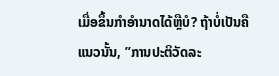ເມື່ອຂຶ້ນກຳອຳນາດໄດ້ຫຼືບໍ? ຖ້າບໍ່ເປັນຄືແນວນັ້ນ, ”ການປະຕິວັດລະ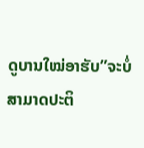ດູບານໃໝ່ອາຮັບ”ຈະບໍ່ສາມາດປະຕິ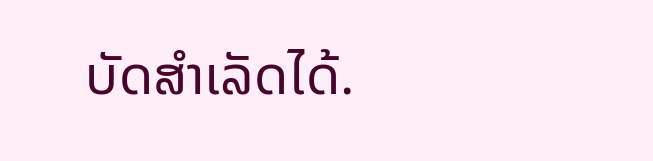ບັດສຳເລັດໄດ້.